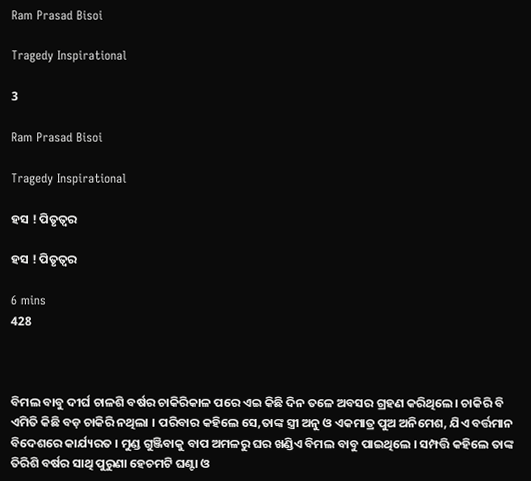Ram Prasad Bisoi

Tragedy Inspirational

3

Ram Prasad Bisoi

Tragedy Inspirational

ହସ ! ପିତୃତ୍ବର

ହସ ! ପିତୃତ୍ବର

6 mins
428



ବିମଲ ବାବୁ ଦୀର୍ଘ ଚାଳଶି ବର୍ଷର ଚାକିରିକାଳ ପରେ ଏଇ କିଛି ଦିନ ତଳେ ଅବସର ଗ୍ରହଣ କରିଥିଲେ। ଚାକିରି ବି ଏମିତି କିଛି ବଡ଼ ଚାକିରି ନଥିଲା । ପରିବାର କହିଲେ ସେ,ତାଙ୍କ ସ୍ତ୍ରୀ ଅନୁ ଓ ଏକମାତ୍ର ପୁଅ ଅନିମେଶ, ଯିଏ ବର୍ତ୍ତମାନ ବିଦେଶରେ କାର୍ଯ୍ୟରତ । ମୁଣ୍ଡ ଗୁଞ୍ଜିବାକୁ ବାପ ଅମଳରୁ ଘର ଖଣ୍ଡିଏ ବିମଲ ବାବୁ ପାଇଥିଲେ । ସମ୍ପତ୍ତି କହିଲେ ତାଙ୍କ ତିରିଶି ବର୍ଷର ସାଥି ପୁରୁଣା ହେଚମଟି ଘଣ୍ଟା ଓ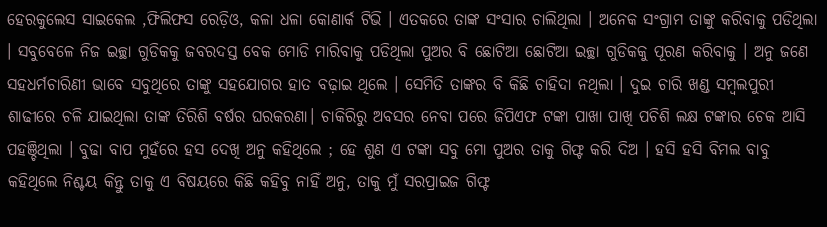ହେରକୁଲେସ ସାଇକେଲ ,ଫିଲିଫସ ରେଡ଼ିଓ, କଳା ଧଳା କୋଣାର୍କ ଟିଭି । ଏତକରେ ତାଙ୍କ ସଂସାର ଚାଲିଥିଲା । ଅନେକ ସଂଗ୍ରାମ ତାଙ୍କୁ କରିବାକୁ ପଡିଥିଲା । ସବୁବେଳେ ନିଜ ଇଚ୍ଛା ଗୁଡିକକୁ ଜବରଦସ୍ତ ବେକ ମୋଡି ମାରିବାକୁ ପଡିଥିଲା ପୁଅର ବି ଛୋଟିଆ ଛୋଟିଆ ଇଚ୍ଛା ଗୁଡିକକୁ ପୂରଣ କରିବାକୁ । ଅନୁ ଜଣେ ସହଧର୍ମଚାରିଣୀ ଭାବେ ସବୁଥିରେ ତାଙ୍କୁ ସହଯୋଗର ହାତ ବଢ଼ାଇ ଥିଲେ । ସେମିତି ତାଙ୍କର ବି କିଛି ଚାହିଦା ନଥିଲା । ଦୁଇ ଚାରି ଖଣ୍ଡ ସମ୍ବଲପୁରୀ ଶାଢୀରେ ଚଳି ଯାଇଥିଲା ତାଙ୍କ ତିରିଶି ବର୍ଷର ଘରକରଣା। ଚାକିରିରୁ ଅବସର ନେବା ପରେ ଜିପିଏଫ ଟଙ୍କା ପାଖା ପାଖି ପଚିଶି ଲକ୍ଷ ଟଙ୍କାର ଚେକ ଆସି ପହଞ୍ଚିଥିଲା । ବୁଢା ବାପ ମୁହଁରେ ହସ ଦେଖି ଅନୁ କହିଥିଲେ ; ହେ ଶୁଣ ଏ ଟଙ୍କା ସବୁ ମୋ ପୁଅର ତାକୁ ଗିଫ୍ଟ କରି ଦିଅ । ହସି ହସି ବିମଲ ବାବୁ କହିଥିଲେ ନିଶ୍ଚୟ କିନ୍ତୁ ତାକୁ ଏ ବିଷୟରେ କିଛି କହିବୁ ନାହିଁ ଅନୁ, ତାକୁ ମୁଁ ସରପ୍ରାଇଜ ଗିଫ୍ଟ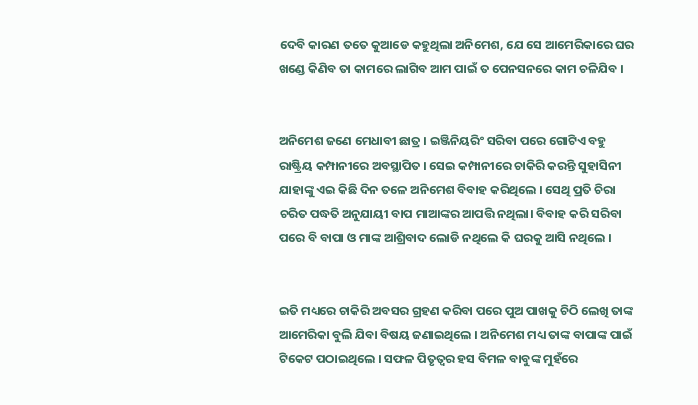ଦେବି କାରଣ ତତେ କୁଆଡେ କହୁଥିଲା ଅନିମେଶ, ଯେ ସେ ଆମେରିକାରେ ଘର ଖଣ୍ଡେ କିଣିବ ତା କାମରେ ଲାଗିବ ଆମ ପାଇଁ ତ ପେନସନରେ କାମ ଚଳିଯିବ ।


ଅନିମେଶ ଜଣେ ମେଧାବୀ ଛାତ୍ର । ଇଞ୍ଜିନିୟରିଂ ସରିବା ପରେ ଗୋଟିଏ ବହୁ ରାଷ୍ଟ୍ରିୟ କମ୍ପାନୀରେ ଅବସ୍ଥାପିତ । ସେଇ କମ୍ପାନୀରେ ଚାକିରି କରନ୍ତି ସୁହାସିନୀ ଯାହାଙ୍କୁ ଏଇ କିଛି ଦିନ ତଳେ ଅନିମେଶ ବିବାହ କରିଥିଲେ । ସେଥି ପ୍ରତି ଚିରା ଚରିତ ପଦ୍ଧତି ଅନୁଯାୟୀ ବାପ ମାଆଙ୍କର ଆପତ୍ତି ନଥିଲା। ବିବାହ କରି ସରିବା ପରେ ବି ବାପା ଓ ମାଙ୍କ ଆଶ୍ରିବାଦ ଲୋଡି ନଥିଲେ କି ଘରକୁ ଆସି ନଥିଲେ ।


ଇତି ମଧ୍ୟରେ ଚାକିରି ଅବସର ଗ୍ରହଣ କରିବା ପରେ ପୁଅ ପାଖକୁ ଚିଠି ଲେଖି ତାଙ୍କ ଆମେରିକା ବୁଲି ଯିବା ବିଷୟ ଜଣାଇଥିଲେ । ଅନିମେଶ ମଧ୍ୟ ତାଙ୍କ ବାପାଙ୍କ ପାଇଁ ଟିକେଟ ପଠାଇଥିଲେ । ସଫଳ ପିତୃତ୍ବର ହସ ବିମଳ ବାବୁଙ୍କ ମୁହଁରେ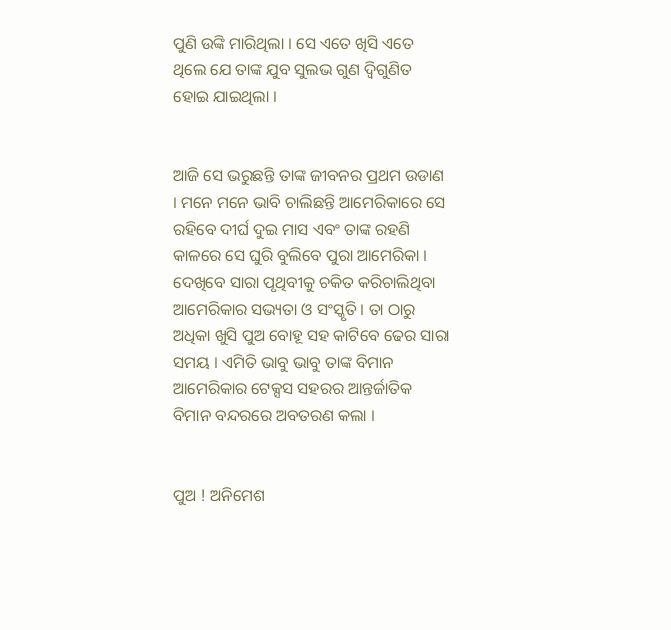ପୁଣି ଉଙ୍କି ମାରିଥିଲା । ସେ ଏତେ ଖିସି ଏତେ ଥିଲେ ଯେ ତାଙ୍କ ଯୁବ ସୁଲଭ ଗୁଣ ଦ୍ବିଗୁଣିତ ହୋଇ ଯାଇଥିଲା ।


ଆଜି ସେ ଭରୁଛନ୍ତି ତାଙ୍କ ଜୀବନର ପ୍ରଥମ ଉଡାଣ । ମନେ ମନେ ଭାବି ଚାଲିଛନ୍ତି ଆମେରିକାରେ ସେ ରହିବେ ଦୀର୍ଘ ଦୁଇ ମାସ ଏବଂ ତାଙ୍କ ରହଣି କାଳରେ ସେ ଘୁରି ବୁଲିବେ ପୁରା ଆମେରିକା । ଦେଖିବେ ସାରା ପୃଥିବୀକୁ ଚକିତ କରିଚାଲିଥିବା ଆମେରିକାର ସଭ୍ୟତା ଓ ସଂସ୍କୃତି । ତା ଠାରୁ ଅଧିକା ଖୁସି ପୁଅ ବୋହୂ ସହ କାଟିବେ ଢେର ସାରା ସମୟ । ଏମିତି ଭାବୁ ଭାବୁ ତାଙ୍କ ବିମାନ ଆମେରିକାର ଟେକ୍ସସ ସହରର ଆନ୍ତର୍ଜାତିକ ବିମାନ ବନ୍ଦରରେ ଅବତରଣ କଲା ।


ପୁଅ ! ଅନିମେଶ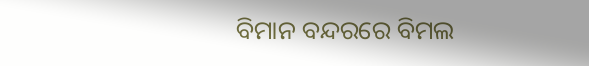ବିମାନ ବନ୍ଦରରେ ବିମଲ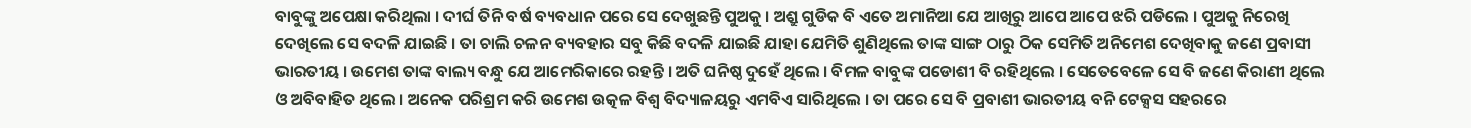ବାବୁଙ୍କୁ ଅପେକ୍ଷା କରିଥିଲା । ଦୀର୍ଘ ତିନି ବର୍ଷ ବ୍ୟବଧାନ ପରେ ସେ ଦେଖୁଛନ୍ତି ପୁଅକୁ । ଅଶ୍ରୁ ଗୁଡିକ ବି ଏତେ ଅମାନିଆ ଯେ ଆଖିରୁ ଆପେ ଆପେ ଝରି ପଡିଲେ । ପୁଅକୁ ନିରେଖି ଦେଖିଲେ ସେ ବଦଳି ଯାଇଛି । ତା ଚାଲି ଚଳନ ବ୍ୟବହାର ସବୁ କିଛି ବଦଳି ଯାଇଛି ଯାହା ଯେମିତି ଶୁଣିଥିଲେ ତାଙ୍କ ସାଙ୍ଗ ଠାରୁ ଠିକ ସେମିତି ଅନିମେଶ ଦେଖିବାକୁ ଜଣେ ପ୍ରବାସୀ ଭାରତୀୟ । ଉମେଶ ତାଙ୍କ ବାଲ୍ୟ ବନ୍ଧୁ ଯେ ଆମେରିକାରେ ରହନ୍ତି । ଅତି ଘନିଷ୍ଠ ଦୁହେଁ ଥିଲେ । ବିମଳ ବାବୁଙ୍କ ପଡୋଶୀ ବି ରହିଥିଲେ । ସେତେବେଳେ ସେ ବି ଜଣେ କିରାଣୀ ଥିଲେ ଓ ଅବିବାହିତ ଥିଲେ । ଅନେକ ପରିଶ୍ରମ କରି ଉମେଶ ଉତ୍କଳ ବିଶ୍ୱ ବିଦ୍ୟାଳୟରୁ ଏମବିଏ ସାରିଥିଲେ । ତା ପରେ ସେ ବି ପ୍ରବାଶୀ ଭାରତୀୟ ବନି ଟେକ୍ସସ ସହରରେ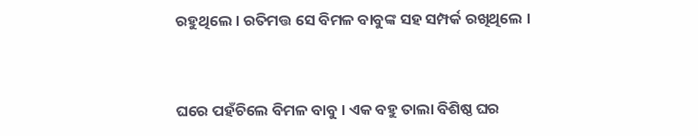ରହୁଥିଲେ । ରତିମତ୍ତ ସେ ବିମଳ ବାବୁଙ୍କ ସହ ସମ୍ପର୍କ ରଖିଥିଲେ ।


ଘରେ ପହଁଚିଲେ ବିମଳ ବାବୁ । ଏକ ବହୁ ତାଲା ବିଶିଷ୍ଠ ଘର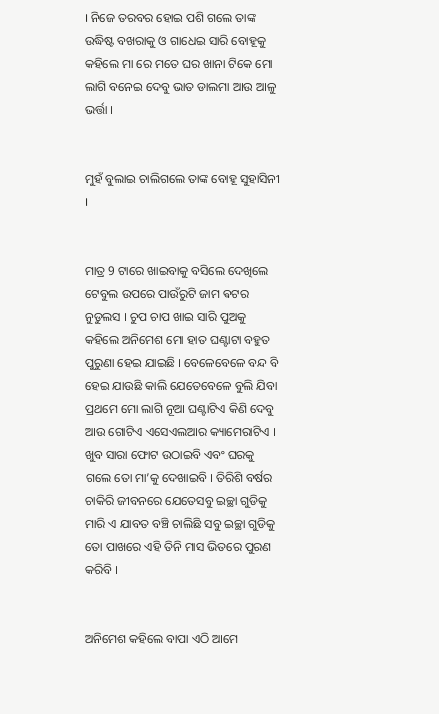। ନିଜେ ତରବର ହୋଇ ପଶି ଗଲେ ତାଙ୍କ ଉଦ୍ଧିଷ୍ଟ ବଖରାକୁ ଓ ଗାଧେଇ ସାରି ବୋହୂକୁ କହିଲେ ମା ରେ ମତେ ଘର ଖାନା ଟିକେ ମୋ ଲାଗି ବନେଇ ଦେବୁ ଭାତ ଡାଲମା ଆଉ ଆଳୁ ଭର୍ତ୍ତା ।


ମୁହଁ ବୁଲାଇ ଚାଲିଗଲେ ତାଙ୍କ ବୋହୂ ସୁହାସିନୀ ।


ମାତ୍ର 9 ଟାରେ ଖାଇବାକୁ ବସିଲେ ଦେଖିଲେ ଟେବୁଲ ଉପରେ ପାଉଁରୁଟି ଜାମ ଵଟର ନୁଡୁଲସ । ଚୁପ ଚାପ ଖାଇ ସାରି ପୁଅକୁ କହିଲେ ଅନିମେଶ ମୋ ହାତ ଘଣ୍ଟାଟା ବହୁତ ପୁରୁଣା ହେଇ ଯାଇଛି । ବେଳେବେଳେ ବନ୍ଦ ବି ହେଇ ଯାଉଛି କାଲି ଯେତେବେଳେ ବୁଲି ଯିବା ପ୍ରଥମେ ମୋ ଲାଗି ନୂଆ ଘଣ୍ଟାଟିଏ କିଣି ଦେବୁ ଆଉ ଗୋଟିଏ ଏସେଏଲଆର କ୍ୟାମେରାଟିଏ । ଖୁବ ସାରା ଫୋଟ ଉଠାଇବି ଏବଂ ଘରକୁ ଗଲେ ତୋ ମା’କୁ ଦେଖାଇବି । ତିରିଶି ବର୍ଷର ଚାକିରି ଜୀବନରେ ଯେତେସବୁ ଇଚ୍ଛା ଗୁଡିକୁ ମାରି ଏ ଯାବତ ବଞ୍ଚି ଚାଲିଛି ସବୁ ଇଚ୍ଛା ଗୁଡିକୁ ତୋ ପାଖରେ ଏହି ତିନି ମାସ ଭିତରେ ପୁରଣ କରିବି ।


ଅନିମେଶ କହିଲେ ବାପା ଏଠି ଆମେ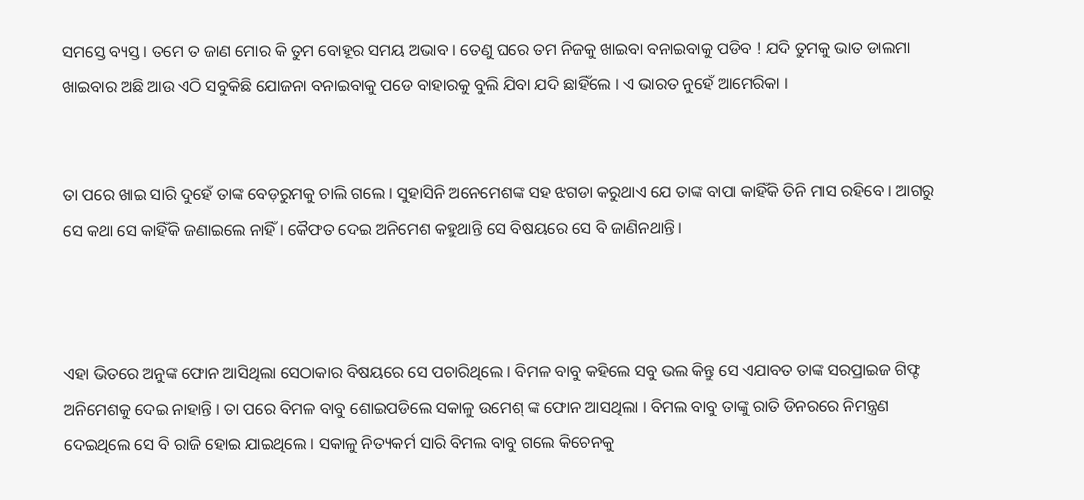ସମସ୍ତେ ବ୍ୟସ୍ତ । ତମେ ତ ଜାଣ ମୋର କି ତୁମ ବୋହୂର ସମୟ ଅଭାବ । ତେଣୁ ଘରେ ତମ ନିଜକୁ ଖାଇବା ବନାଇବାକୁ ପଡିବ ! ଯଦି ତୁମକୁ ଭାତ ଡାଲମା ଖାଇବାର ଅଛି ଆଉ ଏଠି ସବୁକିଛି ଯୋଜନା ବନାଇବାକୁ ପଡେ ବାହାରକୁ ବୁଲି ଯିବା ଯଦି ଛାହିଁଲେ । ଏ ଭାରତ ନୁହେଁ ଆମେରିକା ।


ତା ପରେ ଖାଇ ସାରି ଦୁହେଁ ତାଙ୍କ ବେଡ଼ରୁମକୁ ଚାଲି ଗଲେ । ସୁହାସିନି ଅନେମେଶଙ୍କ ସହ ଝଗଡା କରୁଥାଏ ଯେ ତାଙ୍କ ବାପା କାହିଁକି ତିନି ମାସ ରହିବେ । ଆଗରୁ ସେ କଥା ସେ କାହିଁକି ଜଣାଇଲେ ନାହିଁ । କୈଫତ ଦେଇ ଅନିମେଶ କହୁଥାନ୍ତି ସେ ବିଷୟରେ ସେ ବି ଜାଣିନଥାନ୍ତି।



ଏହା ଭିତରେ ଅନୁଙ୍କ ଫୋନ ଆସିଥିଲା ସେଠାକାର ବିଷୟରେ ସେ ପଚାରିଥିଲେ । ବିମଳ ବାବୁ କହିଲେ ସବୁ ଭଲ କିନ୍ତୁ ସେ ଏଯାବତ ତାଙ୍କ ସରପ୍ରାଇଜ ଗିଫ୍ଟ ଅନିମେଶକୁ ଦେଇ ନାହାନ୍ତି । ତା ପରେ ବିମଳ ବାବୁ ଶୋଇପଡିଲେ ସକାଳୁ ଉମେଶ୍ ଙ୍କ ଫୋନ ଆସଥିଲା । ବିମଲ ବାବୁ ତାଙ୍କୁ ରାତି ଡିନରରେ ନିମନ୍ତ୍ରଣ ଦେଇଥିଲେ ସେ ବି ରାଜି ହୋଇ ଯାଇଥିଲେ । ସକାଳୁ ନିତ୍ୟକର୍ମ ସାରି ବିମଲ ବାବୁ ଗଲେ କିଚେନକୁ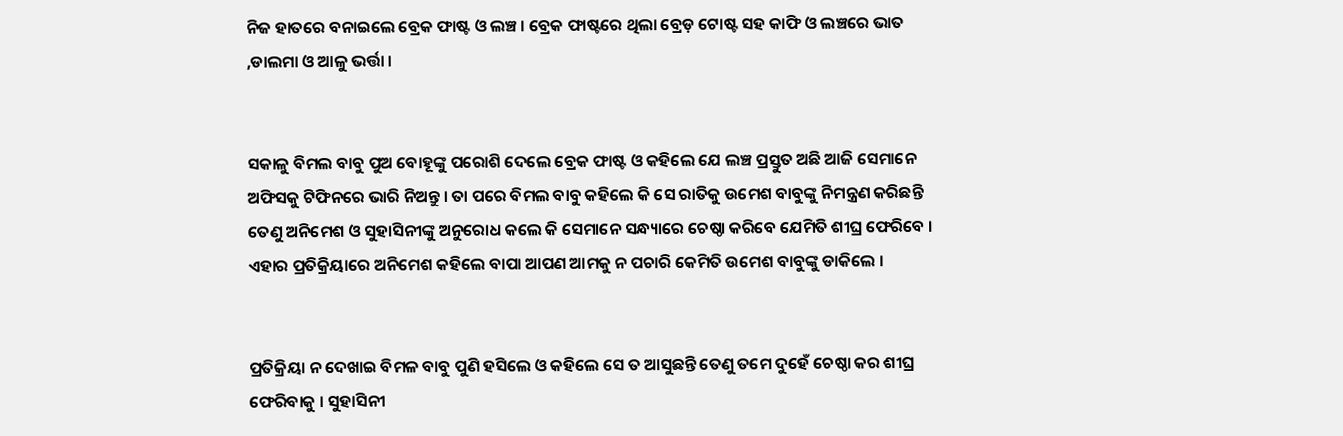ନିଜ ହାତରେ ବନାଇଲେ ବ୍ରେକ ଫାଷ୍ଟ ଓ ଲଞ୍ଚ । ବ୍ରେକ ଫାଷ୍ଟରେ ଥିଲା ବ୍ରେଡ଼ ଟୋଷ୍ଟ ସହ କାଫି ଓ ଲଞ୍ଚରେ ଭାତ ,ଡାଲମା ଓ ଆଳୁ ଭର୍ତ୍ତା ।


ସକାଳୁ ବିମଲ ବାବୁ ପୁଅ ବୋହୂଙ୍କୁ ପରୋଶି ଦେଲେ ବ୍ରେକ ଫାଷ୍ଟ ଓ କହିଲେ ଯେ ଲଞ୍ଚ ପ୍ରସ୍ତୁତ ଅଛି ଆଜି ସେମାନେ ଅଫିସକୁ ଟିଫିନରେ ଭାରି ନିଅନ୍ତୁ । ତା ପରେ ବିମଲ ବାବୁ କହିଲେ କି ସେ ରାତିକୁ ଉମେଶ ବାବୁଙ୍କୁ ନିମନ୍ତ୍ରଣ କରିଛନ୍ତି ତେଣୁ ଅନିମେଶ ଓ ସୁହାସିନୀଙ୍କୁ ଅନୁରୋଧ କଲେ କି ସେମାନେ ସନ୍ଧ୍ୟାରେ ଚେଷ୍ଠା କରିବେ ଯେମିତି ଶୀଘ୍ର ଫେରିବେ । ଏହାର ପ୍ରତିକ୍ରିୟାରେ ଅନିମେଶ କହିଲେ ବାପା ଆପଣ ଆମକୁ ନ ପଚାରି କେମିତି ଉମେଶ ବାବୁଙ୍କୁ ଡାକିଲେ ।


ପ୍ରତିକ୍ରିୟା ନ ଦେଖାଇ ବିମଳ ବାବୁ ପୁଣି ହସିଲେ ଓ କହିଲେ ସେ ତ ଆସୁଛନ୍ତି ତେଣୁ ତମେ ଦୁହେଁ ଚେଷ୍ଠା କର ଶୀଘ୍ର ଫେରିବାକୁ । ସୁହାସିନୀ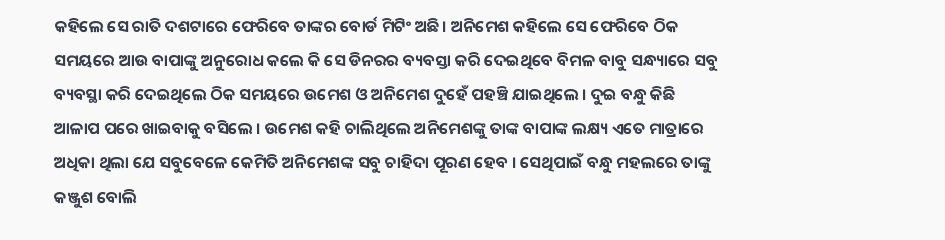କହିଲେ ସେ ରାତି ଦଶଟାରେ ଫେରିବେ ତାଙ୍କର ବୋର୍ଡ ମିଟିଂ ଅଛି। ଅନିମେଶ କହିଲେ ସେ ଫେରିବେ ଠିକ ସମୟରେ ଆଉ ବାପାଙ୍କୁ ଅନୁରୋଧ କଲେ କି ସେ ଡିନରର ବ୍ୟବସ୍ତା କରି ଦେଇଥିବେ ବିମଳ ବାବୁ ସନ୍ଧ୍ୟାରେ ସବୁ ବ୍ୟବସ୍ଥା କରି ଦେଇଥିଲେ ଠିକ ସମୟରେ ଉମେଶ ଓ ଅନିମେଶ ଦୁହେଁ ପହଞ୍ଚି ଯାଇଥିଲେ । ଦୁଇ ବନ୍ଧୁ କିଛି ଆଳାପ ପରେ ଖାଇବାକୁ ବସିଲେ । ଉମେଶ କହି ଚାଲିଥିଲେ ଅନିମେଶଙ୍କୁ ତାଙ୍କ ବାପାଙ୍କ ଲକ୍ଷ୍ୟ ଏତେ ମାତ୍ରାରେ ଅଧିକା ଥିଲା ଯେ ସବୁବେଳେ କେମିତି ଅନିମେଶଙ୍କ ସବୁ ଚାହିଦା ପୂରଣ ହେବ । ସେଥିପାଇଁ ବନ୍ଧୁ ମହଲରେ ତାଙ୍କୁ କଞ୍ଜୁଶ ବୋଲି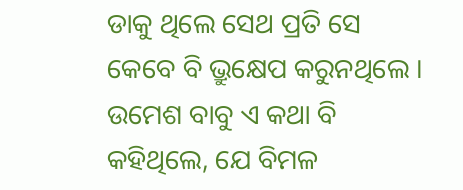ଡାକୁ ଥିଲେ ସେଥ ପ୍ରତି ସେ କେବେ ବି ଭ୍ରୁକ୍ଷେପ କରୁନଥିଲେ । ଉମେଶ ବାବୁ ଏ କଥା ବି କହିଥିଲେ, ଯେ ବିମଳ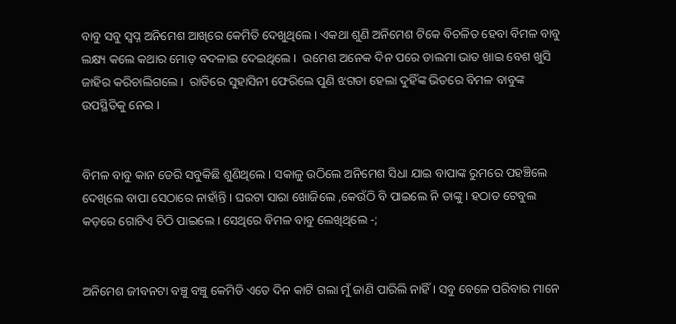ବାବୁ ସବୁ ସ୍ୱପ୍ନ ଅନିମେଶ ଆଖିରେ କେମିତି ଦେଖୁଥିଲେ । ଏକଥା ଶୁଣି ଅନିମେଶ ଟିକେ ବିଚଳିତ ହେବା ବିମଳ ବାବୁ ଲକ୍ଷ୍ୟ କଲେ କଥାର ମୋଡ଼ ବଦଳାଇ ଦେଇଥିଲେ ।  ଉମେଶ ଅନେକ ଦିନ ପରେ ଡାଲମା ଭାତ ଖାଇ ବେଶ ଖୁସି ଜାହିର କରିଚାଲିଗଲେ ।  ରାତିରେ ସୁହାସିନୀ ଫେରିଲେ ପୁଣି ଝଗଡା ହେଲା ଦୁହିଁଙ୍କ ଭିତରେ ବିମଳ ବାବୁଙ୍କ ଉପସ୍ଥିତିକୁ ନେଇ ।


ବିମଳ ବାବୁ କାନ ଡେରି ସବୁକିଛି ଶୁଣିଥିଲେ । ସକାଳୁ ଉଠିଲେ ଅନିମେଶ ସିଧା ଯାଇ ବାପାଙ୍କ ରୁମରେ ପହଞ୍ଚିଲେ ଦେଖିଲେ ବାପା ସେଠାରେ ନାହାଁନ୍ତି । ଘରଟା ସାରା ଖୋଜିଲେ ,କେଉଁଠି ବି ପାଇଲେ ନି ତାଙ୍କୁ । ହଠାତ ଟେବୁଲ କଡ଼ରେ ଗୋଟିଏ ଚିଠି ପାଇଲେ । ସେଥିରେ ବିମଳ ବାବୁ ଲେଖିଥିଲେ -;


ଅନିମେଶ ଜୀବନଟା ବଞ୍ଚୁ ବଞ୍ଚୁ କେମିତି ଏତେ ଦିନ କାଟି ଗଲା ମୁଁ ଜାଣି ପାରିଲି ନାହିଁ । ସବୁ ବେଳେ ପରିବାର ମାନେ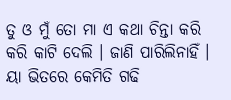ତୁ ଓ ମୁଁ ତୋ ମା ଏ କଥା ଚିନ୍ତା କରି କରି କାଟି ଦେଲି । ଜାଣି ପାରିଲିନାହିଁ । ୟା ଭିତରେ କେମିତି ଗଢି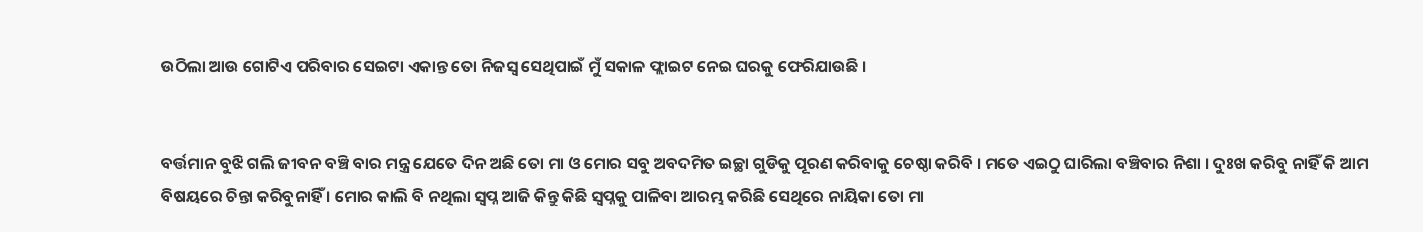ଉଠିଲା ଆଉ ଗୋଟିଏ ପରିବାର ସେଇଟା ଏକାନ୍ତ ତୋ ନିଜସ୍ୱ ସେଥିପାଇଁ ମୁଁ ସକାଳ ଫ୍ଲାଇଟ ନେଇ ଘରକୁ ଫେରିଯାଉଛି ।


ବର୍ତ୍ତମାନ ବୁଝି ଗଲି ଜୀବନ ବଞ୍ଚି ବାର ମନ୍ତ୍ର ଯେତେ ଦିନ ଅଛି ତୋ ମା ଓ ମୋର ସବୁ ଅବଦମିତ ଇଚ୍ଛା ଗୁଡିକୁ ପୂରଣ କରିବାକୁ ଚେଷ୍ଠା କରିବି । ମତେ ଏଇଠୁ ଘାରିଲା ବଞ୍ଚିବାର ନିଶା । ଦୁଃଖ କରିବୁ ନାହିଁ କି ଆମ ବିଷୟରେ ଚିନ୍ତା କରିବୁନାହିଁ । ମୋର କାଲି ବି ନଥିଲା ସ୍ୱପ୍ନ ଆଜି କିନ୍ତୁ କିଛି ସ୍ୱପ୍ନକୁ ପାଳିବା ଆରମ୍ଭ କରିଛି ସେଥିରେ ନାୟିକା ତୋ ମା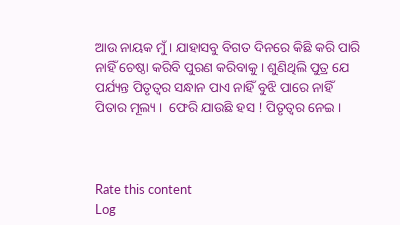ଆଉ ନାୟକ ମୁଁ । ଯାହାସବୁ ବିଗତ ଦିନରେ କିଛି କରି ପାରି ନାହିଁ ଚେଷ୍ଠା କରିବି ପୁରଣ କରିବାକୁ । ଶୁଣିଥିଲି ପୁତ୍ର ଯେ ପର୍ଯ୍ୟନ୍ତ ପିତୃତ୍ବର ସନ୍ଧାନ ପାଏ ନାହିଁ ବୁଝି ପାରେ ନାହିଁ ପିତାର ମୂଲ୍ୟ ।  ଫେରି ଯାଉଛି ହସ ! ପିତୃତ୍ବର ନେଇ ।



Rate this content
Log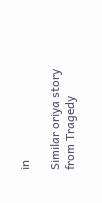in

Similar oriya story from Tragedy